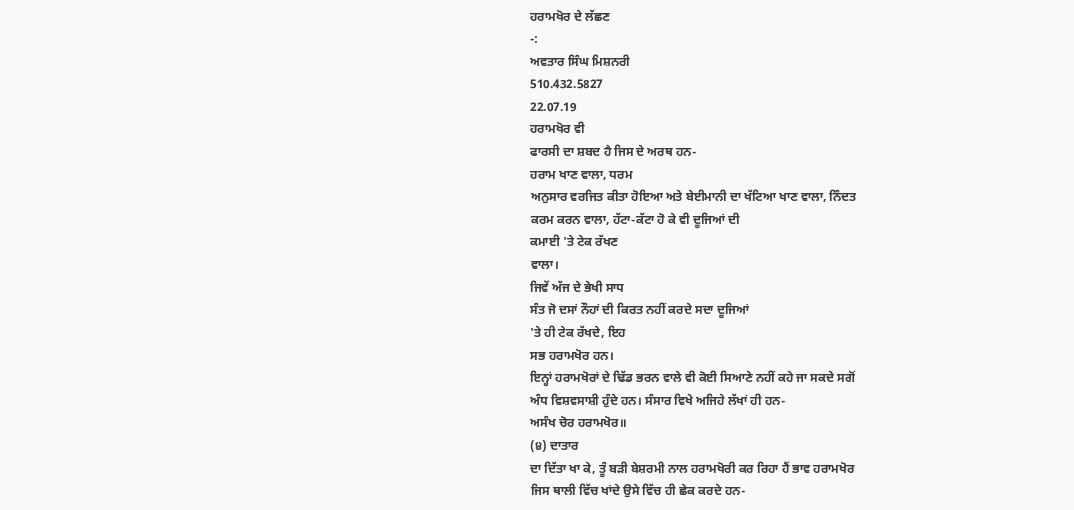ਹਰਾਮਖੋਰ ਦੇ ਲੱਛਣ
-:
ਅਵਤਾਰ ਸਿੰਘ ਮਿਸ਼ਨਰੀ
510.432.5827
22.07.19
ਹਰਾਮਖੋਰ ਵੀ
ਫਾਰਸੀ ਦਾ ਸ਼ਬਦ ਹੈ ਜਿਸ ਦੇ ਅਰਥ ਹਨ-
ਹਰਾਮ ਖਾਣ ਵਾਲਾ, ਧਰਮ
ਅਨੁਸਾਰ ਵਰਜਿਤ ਕੀਤਾ ਹੋਇਆ ਅਤੇ ਬੇਈਮਾਨੀ ਦਾ ਖੱਟਿਆ ਖਾਣ ਵਾਲਾ, ਨਿੰਦਤ
ਕਰਮ ਕਰਨ ਵਾਲਾ, ਹੱਟਾ-ਕੱਟਾ ਹੋ ਕੇ ਵੀ ਦੂਜਿਆਂ ਦੀ
ਕਮਾਈ 'ਤੇ ਟੇਕ ਰੱਖਣ
ਵਾਲਾ।
ਜਿਵੇਂ ਅੱਜ ਦੇ ਭੇਖੀ ਸਾਧ
ਸੰਤ ਜੋ ਦਸਾਂ ਨੌਹਾਂ ਦੀ ਕਿਰਤ ਨਹੀਂ ਕਰਦੇ ਸਦਾ ਦੂਜਿਆਂ
'ਤੇ ਹੀ ਟੇਕ ਰੱਖਦੇ, ਇਹ
ਸਭ ਹਰਾਮਖੋਰ ਹਨ।
ਇਨ੍ਹਾਂ ਹਰਾਮਖੋਰਾਂ ਦੇ ਢਿੱਡ ਭਰਨ ਵਾਲੇ ਵੀ ਕੋਈ ਸਿਆਣੇ ਨਹੀਂ ਕਹੇ ਜਾ ਸਕਦੇ ਸਗੋਂ
ਅੰਧ ਵਿਸ਼ਵਸਾਸ਼ੀ ਹੁੰਦੇ ਹਨ। ਸੰਸਾਰ ਵਿਖੇ ਅਜਿਹੇ ਲੱਖਾਂ ਹੀ ਹਨ-
ਅਸੰਖ ਚੋਰ ਹਰਾਮਖੋਰ॥
(੪) ਦਾਤਾਰ
ਦਾ ਦਿੱਤਾ ਖਾ ਕੇ, ਤੂੰ ਬੜੀ ਬੇਸ਼ਰਮੀ ਨਾਲ ਹਰਾਮਖੋਰੀ ਕਰ ਰਿਹਾ ਹੈਂ ਭਾਵ ਹਰਾਮਖੋਰ
ਜਿਸ ਥਾਲੀ ਵਿੱਚ ਖਾਂਦੇ ਉਸੇ ਵਿੱਚ ਹੀ ਛੇਕ ਕਰਦੇ ਹਨ-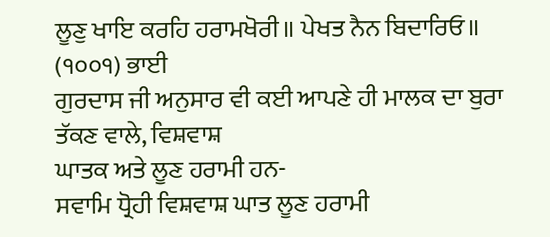ਲੂਣੁ ਖਾਇ ਕਰਹਿ ਹਰਾਮਖੋਰੀ॥ ਪੇਖਤ ਨੈਨ ਬਿਦਾਰਿਓ॥
(੧੦੦੧) ਭਾਈ
ਗੁਰਦਾਸ ਜੀ ਅਨੁਸਾਰ ਵੀ ਕਈ ਆਪਣੇ ਹੀ ਮਾਲਕ ਦਾ ਬੁਰਾ ਤੱਕਣ ਵਾਲੇ, ਵਿਸ਼ਵਾਸ਼
ਘਾਤਕ ਅਤੇ ਲੂਣ ਹਰਾਮੀ ਹਨ-
ਸਵਾਮਿ ਧ੍ਰੋਹੀ ਵਿਸ਼ਵਾਸ਼ ਘਾਤ ਲੂਣ ਹਰਾਮੀ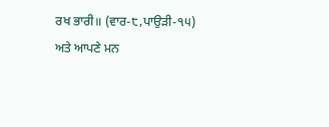ਰਖ ਭਾਰੀ॥ (ਵਾਰ-੮,ਪਾਉੜੀ-੧੫)
ਅਤੇ ਆਪਣੇ ਮਨ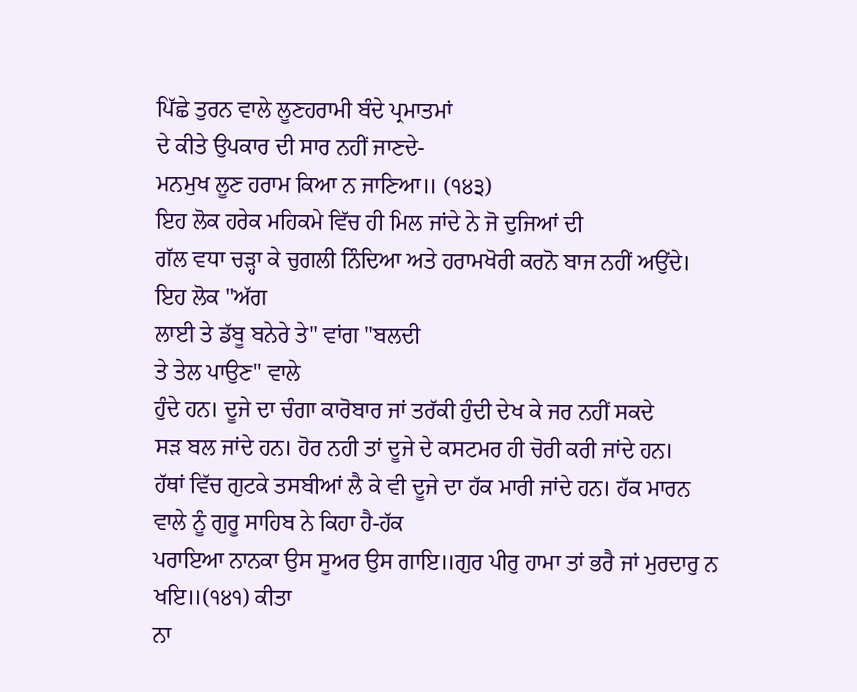ਪਿੱਛੇ ਤੁਰਨ ਵਾਲੇ ਲੂਣਹਰਾਮੀ ਬੰਦੇ ਪ੍ਰਮਾਤਮਾਂ
ਦੇ ਕੀਤੇ ਉਪਕਾਰ ਦੀ ਸਾਰ ਨਹੀਂ ਜਾਣਦੇ-
ਮਨਮੁਖ ਲੂਣ ਹਰਾਮ ਕਿਆ ਨ ਜਾਣਿਆ॥ (੧੪੩)
ਇਹ ਲੋਕ ਹਰੇਕ ਮਹਿਕਮੇ ਵਿੱਚ ਹੀ ਮਿਲ ਜਾਂਦੇ ਨੇ ਜੋ ਦੁਜਿਆਂ ਦੀ
ਗੱਲ ਵਧਾ ਚੜ੍ਹਾ ਕੇ ਚੁਗਲੀ ਨਿੰਦਿਆ ਅਤੇ ਹਰਾਮਖੋਰੀ ਕਰਨੋ ਬਾਜ ਨਹੀਂ ਅਉਂਦੇ।
ਇਹ ਲੋਕ "ਅੱਗ
ਲਾਈ ਤੇ ਡੱਬੂ ਬਨੇਰੇ ਤੇ" ਵਾਂਗ "ਬਲਦੀ
ਤੇ ਤੇਲ ਪਾਉਣ" ਵਾਲੇ
ਹੁੰਦੇ ਹਨ। ਦੂਜੇ ਦਾ ਚੰਗਾ ਕਾਰੋਬਾਰ ਜਾਂ ਤਰੱਕੀ ਹੁੰਦੀ ਦੇਖ ਕੇ ਜਰ ਨਹੀਂ ਸਕਦੇ
ਸੜ ਬਲ ਜਾਂਦੇ ਹਨ। ਹੋਰ ਨਹੀ ਤਾਂ ਦੂਜੇ ਦੇ ਕਸਟਮਰ ਹੀ ਚੋਰੀ ਕਰੀ ਜਾਂਦੇ ਹਨ।
ਹੱਥਾਂ ਵਿੱਚ ਗੁਟਕੇ ਤਸਬੀਆਂ ਲੈ ਕੇ ਵੀ ਦੂਜੇ ਦਾ ਹੱਕ ਮਾਰੀ ਜਾਂਦੇ ਹਨ। ਹੱਕ ਮਾਰਨ
ਵਾਲੇ ਨੂੰ ਗੁਰੂ ਸਾਹਿਬ ਨੇ ਕਿਹਾ ਹੈ-ਹੱਕ
ਪਰਾਇਆ ਨਾਨਕਾ ਉਸ ਸੂਅਰ ਉਸ ਗਾਇ॥ਗੁਰ ਪੀਰੁ ਹਾਮਾ ਤਾਂ ਭਰੈ ਜਾਂ ਮੁਰਦਾਰੁ ਨ
ਖਇ॥(੧੪੧) ਕੀਤਾ
ਨਾ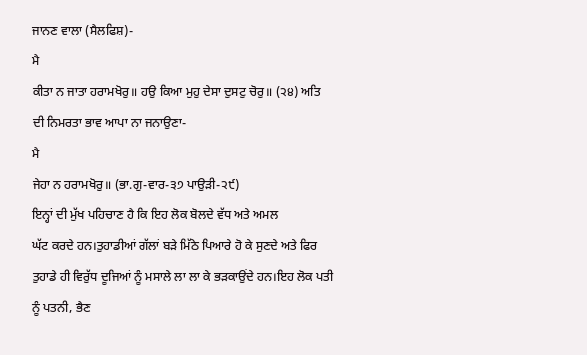ਜਾਨਣ ਵਾਲਾ (ਸੈਲਫਿਸ਼)-
ਮੈ
ਕੀਤਾ ਨ ਜਾਤਾ ਹਰਾਮਖੋਰੁ॥ ਹਉ ਕਿਆ ਮੁਹੁ ਦੇਸਾ ਦੁਸਟੁ ਚੋਰੁ॥ (੨੪) ਅਤਿ
ਦੀ ਨਿਮਰਤਾ ਭਾਵ ਆਪਾ ਨਾ ਜਨਾਉਣਾ-
ਮੈ
ਜੇਹਾ ਨ ਹਰਾਮਖੋਰੁ॥ (ਭਾ.ਗੁ-ਵਾਰ-੩੭ ਪਾਉੜੀ-੨੯)
ਇਨ੍ਹਾਂ ਦੀ ਮੁੱਖ ਪਹਿਚਾਣ ਹੈ ਕਿ ਇਹ ਲੋਕ ਬੋਲਦੇ ਵੱਧ ਅਤੇ ਅਮਲ
ਘੱਟ ਕਰਦੇ ਹਨ।ਤੁਹਾਡੀਆਂ ਗੱਲਾਂ ਬੜੇ ਮਿੱਠੇ ਪਿਆਰੇ ਹੋ ਕੇ ਸੁਣਦੇ ਅਤੇ ਫਿਰ
ਤੁਹਾਡੇ ਹੀ ਵਿਰੁੱਧ ਦੂਜਿਆਂ ਨੂੰ ਮਸਾਲੇ ਲਾ ਲਾ ਕੇ ਭੜਕਾਉਂਦੇ ਹਨ।ਇਹ ਲੋਕ ਪਤੀ
ਨੂੰ ਪਤਨੀ, ਭੈਣ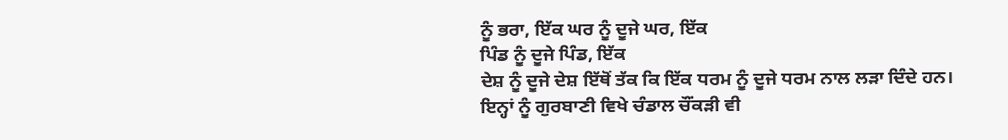ਨੂੰ ਭਰਾ, ਇੱਕ ਘਰ ਨੂੰ ਦੂਜੇ ਘਰ, ਇੱਕ
ਪਿੰਡ ਨੂੰ ਦੂਜੇ ਪਿੰਡ, ਇੱਕ
ਦੇਸ਼ ਨੂੰ ਦੂਜੇ ਦੇਸ਼ ਇੱਥੋਂ ਤੱਕ ਕਿ ਇੱਕ ਧਰਮ ਨੂੰ ਦੂਜੇ ਧਰਮ ਨਾਲ ਲੜਾ ਦਿੰਦੇ ਹਨ।
ਇਨ੍ਹਾਂ ਨੂੰ ਗੁਰਬਾਣੀ ਵਿਖੇ ਚੰਡਾਲ ਚੌਂਕੜੀ ਵੀ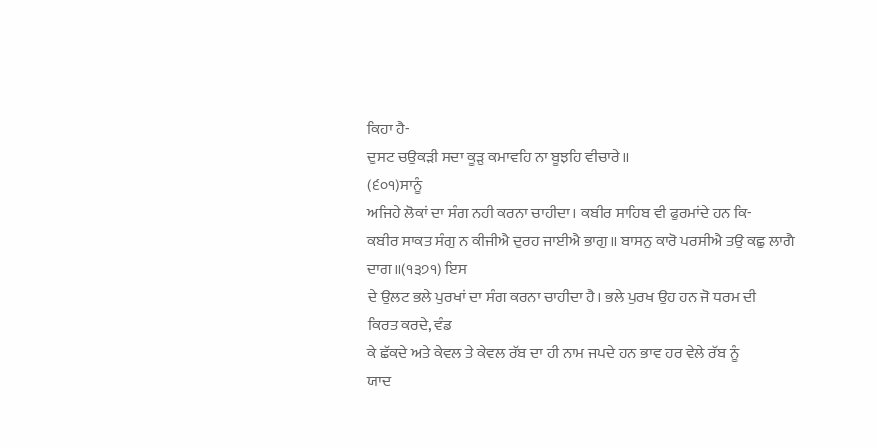ਕਿਹਾ ਹੈ-
ਦੁਸਟ ਚਉਕੜੀ ਸਦਾ ਕੂੜੁ ਕਮਾਵਹਿ ਨਾ ਬੂਝਹਿ ਵੀਚਾਰੇ॥
(੬੦੧)ਸਾਨੂੰ
ਅਜਿਹੇ ਲੋਕਾਂ ਦਾ ਸੰਗ ਨਹੀ ਕਰਨਾ ਚਾਹੀਦਾ। ਕਬੀਰ ਸਾਹਿਬ ਵੀ ਫੁਰਮਾਂਦੇ ਹਨ ਕਿ-
ਕਬੀਰ ਸਾਕਤ ਸੰਗੁ ਨ ਕੀਜੀਐ ਦੁਰਹ ਜਾਈਐ ਭਾਗੁ॥ ਬਾਸਨੁ ਕਾਰੋ ਪਰਸੀਐ ਤਉ ਕਛੁ ਲਾਗੈ
ਦਾਗ॥(੧੩੭੧) ਇਸ
ਦੇ ਉਲਟ ਭਲੇ ਪੁਰਖਾਂ ਦਾ ਸੰਗ ਕਰਨਾ ਚਾਹੀਦਾ ਹੈ। ਭਲੇ ਪੁਰਖ ਉਹ ਹਨ ਜੋ ਧਰਮ ਦੀ
ਕਿਰਤ ਕਰਦੇ, ਵੰਡ
ਕੇ ਛੱਕਦੇ ਅਤੇ ਕੇਵਲ ਤੇ ਕੇਵਲ ਰੱਬ ਦਾ ਹੀ ਨਾਮ ਜਪਦੇ ਹਨ ਭਾਵ ਹਰ ਵੇਲੇ ਰੱਬ ਨੂੰ
ਯਾਦ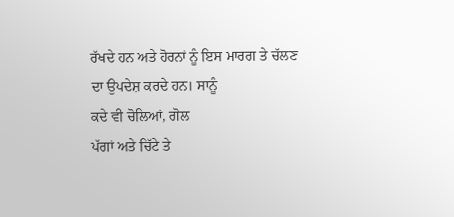ਰੱਖਦੇ ਹਨ ਅਤੇ ਹੋਰਨਾਂ ਨੂੰ ਇਸ ਮਾਰਗ ਤੇ ਚੱਲਣ ਦਾ ਉਪਦੇਸ਼ ਕਰਦੇ ਹਨ। ਸਾਨੂੰ
ਕਦੇ ਵੀ ਚੋਲਿਆਂ, ਗੋਲ
ਪੱਗਾਂ ਅਤੇ ਚਿੱਟੇ ਤੇ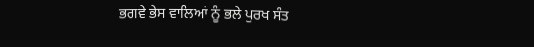ਭਗਵੇ ਭੇਸ ਵਾਲਿਆਂ ਨੂੰ ਭਲੇ ਪੁਰਖ ਸੰਤ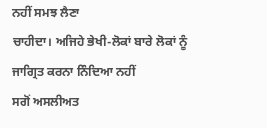ਨਹੀਂ ਸਮਝ ਲੈਣਾ
ਚਾਹੀਦਾ। ਅਜਿਹੇ ਭੇਖੀ-ਲੋਕਾਂ ਬਾਰੇ ਲੋਕਾਂ ਨੂੰ ਜਾਗ੍ਰਿਤ ਕਰਨਾ ਨਿੰਦਿਆ ਨਹੀਂ
ਸਗੋਂ ਅਸਲੀਅਤ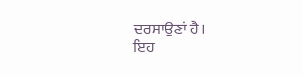ਦਰਸਾਉਣਾਂ ਹੈ।
ਇਹ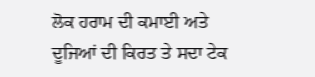ਲੋਕ ਹਰਾਮ ਦੀ ਕਮਾਈ ਅਤੇ
ਦੂਜਿਆਂ ਦੀ ਕਿਰਤ ਤੇ ਸਦਾ ਟੇਕ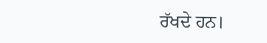ਰੱਖਦੇ ਹਨ।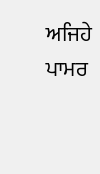ਅਜਿਹੇ ਪਾਮਰ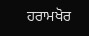ਹਰਾਮਖੋਰ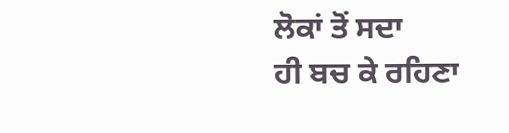ਲੋਕਾਂ ਤੋਂ ਸਦਾ
ਹੀ ਬਚ ਕੇ ਰਹਿਣਾ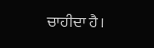ਚਾਹੀਦਾ ਹੈ।